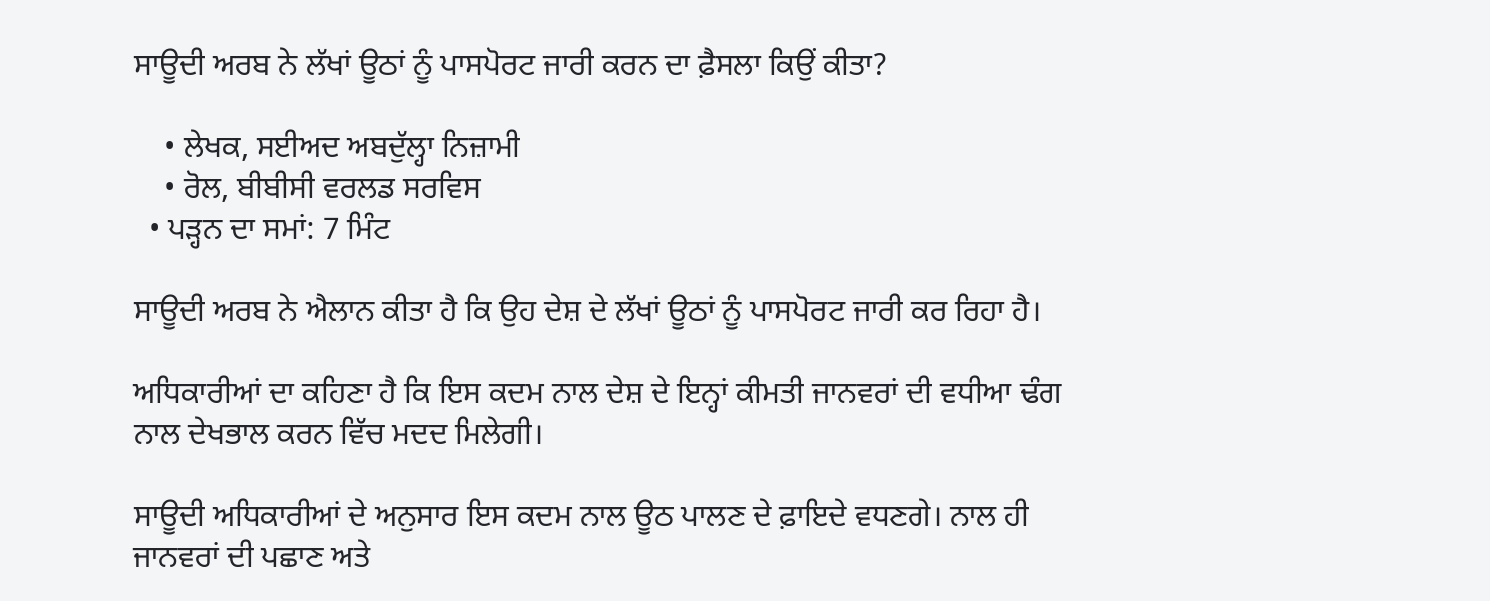ਸਾਊਦੀ ਅਰਬ ਨੇ ਲੱਖਾਂ ਊਠਾਂ ਨੂੰ ਪਾਸਪੋਰਟ ਜਾਰੀ ਕਰਨ ਦਾ ਫ਼ੈਸਲਾ ਕਿਉਂ ਕੀਤਾ?

    • ਲੇਖਕ, ਸਈਅਦ ਅਬਦੁੱਲ੍ਹਾ ਨਿਜ਼ਾਮੀ
    • ਰੋਲ, ਬੀਬੀਸੀ ਵਰਲਡ ਸਰਵਿਸ
  • ਪੜ੍ਹਨ ਦਾ ਸਮਾਂ: 7 ਮਿੰਟ

ਸਾਊਦੀ ਅਰਬ ਨੇ ਐਲਾਨ ਕੀਤਾ ਹੈ ਕਿ ਉਹ ਦੇਸ਼ ਦੇ ਲੱਖਾਂ ਊਠਾਂ ਨੂੰ ਪਾਸਪੋਰਟ ਜਾਰੀ ਕਰ ਰਿਹਾ ਹੈ।

ਅਧਿਕਾਰੀਆਂ ਦਾ ਕਹਿਣਾ ਹੈ ਕਿ ਇਸ ਕਦਮ ਨਾਲ ਦੇਸ਼ ਦੇ ਇਨ੍ਹਾਂ ਕੀਮਤੀ ਜਾਨਵਰਾਂ ਦੀ ਵਧੀਆ ਢੰਗ ਨਾਲ ਦੇਖਭਾਲ ਕਰਨ ਵਿੱਚ ਮਦਦ ਮਿਲੇਗੀ।

ਸਾਊਦੀ ਅਧਿਕਾਰੀਆਂ ਦੇ ਅਨੁਸਾਰ ਇਸ ਕਦਮ ਨਾਲ ਊਠ ਪਾਲਣ ਦੇ ਫ਼ਾਇਦੇ ਵਧਣਗੇ। ਨਾਲ ਹੀ ਜਾਨਵਰਾਂ ਦੀ ਪਛਾਣ ਅਤੇ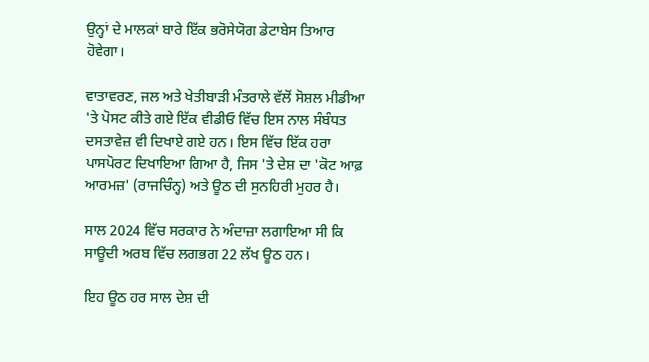ਉਨ੍ਹਾਂ ਦੇ ਮਾਲਕਾਂ ਬਾਰੇ ਇੱਕ ਭਰੋਸੇਯੋਗ ਡੇਟਾਬੇਸ ਤਿਆਰ ਹੋਵੇਗਾ।

ਵਾਤਾਵਰਣ, ਜਲ ਅਤੇ ਖੇਤੀਬਾੜੀ ਮੰਤਰਾਲੇ ਵੱਲੋਂ ਸੋਸ਼ਲ ਮੀਡੀਆ 'ਤੇ ਪੋਸਟ ਕੀਤੇ ਗਏ ਇੱਕ ਵੀਡੀਓ ਵਿੱਚ ਇਸ ਨਾਲ ਸੰਬੰਧਤ ਦਸਤਾਵੇਜ਼ ਵੀ ਦਿਖਾਏ ਗਏ ਹਨ। ਇਸ ਵਿੱਚ ਇੱਕ ਹਰਾ ਪਾਸਪੋਰਟ ਦਿਖਾਇਆ ਗਿਆ ਹੈ, ਜਿਸ 'ਤੇ ਦੇਸ਼ ਦਾ 'ਕੋਟ ਆਫ਼ ਆਰਮਜ਼' (ਰਾਜਚਿੰਨ੍ਹ) ਅਤੇ ਊਠ ਦੀ ਸੁਨਹਿਰੀ ਮੁਹਰ ਹੈ।

ਸਾਲ 2024 ਵਿੱਚ ਸਰਕਾਰ ਨੇ ਅੰਦਾਜ਼ਾ ਲਗਾਇਆ ਸੀ ਕਿ ਸਾਊਦੀ ਅਰਬ ਵਿੱਚ ਲਗਭਗ 22 ਲੱਖ ਊਠ ਹਨ।

ਇਹ ਊਠ ਹਰ ਸਾਲ ਦੇਸ਼ ਦੀ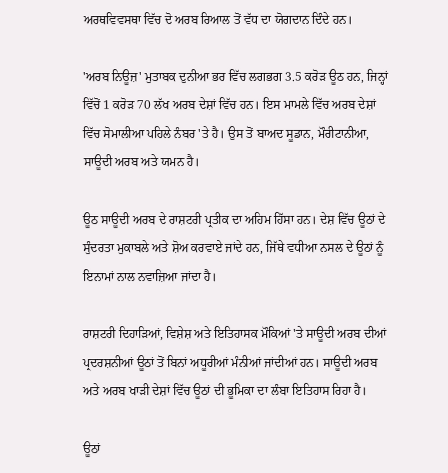ਅਰਥਵਿਵਸਥਾ ਵਿੱਚ ਦੋ ਅਰਬ ਰਿਆਲ ਤੋਂ ਵੱਧ ਦਾ ਯੋਗਦਾਨ ਦਿੰਦੇ ਹਨ।

'ਅਰਬ ਨਿਊਜ਼' ਮੁਤਾਬਕ ਦੁਨੀਆ ਭਰ ਵਿੱਚ ਲਗਭਗ 3.5 ਕਰੋੜ ਊਠ ਹਨ, ਜਿਨ੍ਹਾਂ ਵਿੱਚੋਂ 1 ਕਰੋੜ 70 ਲੱਖ ਅਰਬ ਦੇਸ਼ਾਂ ਵਿੱਚ ਹਨ। ਇਸ ਮਾਮਲੇ ਵਿੱਚ ਅਰਬ ਦੇਸ਼ਾਂ ਵਿੱਚ ਸੋਮਾਲੀਆ ਪਹਿਲੇ ਨੰਬਰ 'ਤੇ ਹੈ। ਉਸ ਤੋਂ ਬਾਅਦ ਸੂਡਾਨ, ਮੌਰੀਟਾਨੀਆ, ਸਾਊਦੀ ਅਰਬ ਅਤੇ ਯਮਨ ਹੈ।

ਊਠ ਸਾਊਦੀ ਅਰਬ ਦੇ ਰਾਸ਼ਟਰੀ ਪ੍ਰਤੀਕ ਦਾ ਅਹਿਮ ਹਿੱਸਾ ਹਨ। ਦੇਸ਼ ਵਿੱਚ ਊਠਾਂ ਦੇ ਸੁੰਦਰਤਾ ਮੁਕਾਬਲੇ ਅਤੇ ਸ਼ੋਅ ਕਰਵਾਏ ਜਾਂਦੇ ਹਨ, ਜਿੱਥੇ ਵਧੀਆ ਨਸਲ ਦੇ ਊਠਾਂ ਨੂੰ ਇਨਾਮਾਂ ਨਾਲ ਨਵਾਜ਼ਿਆ ਜਾਂਦਾ ਹੈ।

ਰਾਸ਼ਟਰੀ ਦਿਹਾੜਿਆਂ, ਵਿਸ਼ੇਸ਼ ਅਤੇ ਇਤਿਹਾਸਕ ਮੌਕਿਆਂ 'ਤੇ ਸਾਊਦੀ ਅਰਬ ਦੀਆਂ ਪ੍ਰਦਰਸ਼ਨੀਆਂ ਊਠਾਂ ਤੋਂ ਬਿਨਾਂ ਅਧੂਰੀਆਂ ਮੰਨੀਆਂ ਜਾਂਦੀਆਂ ਹਨ। ਸਾਊਦੀ ਅਰਬ ਅਤੇ ਅਰਬ ਖਾੜੀ ਦੇਸ਼ਾਂ ਵਿੱਚ ਊਠਾਂ ਦੀ ਭੂਮਿਕਾ ਦਾ ਲੰਬਾ ਇਤਿਹਾਸ ਰਿਹਾ ਹੈ।

ਊਠਾਂ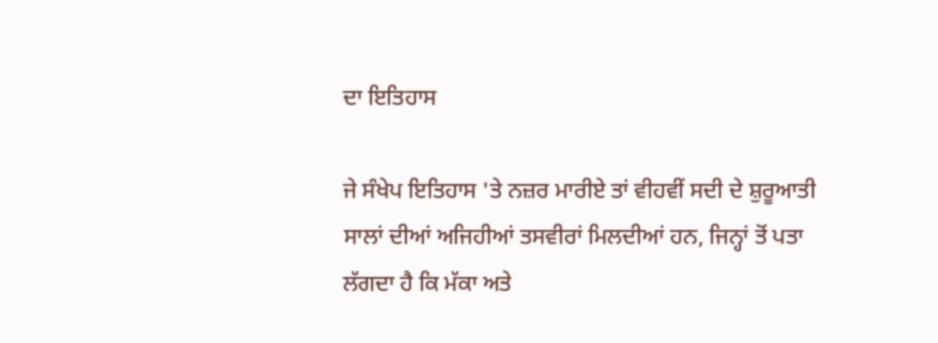ਦਾ ਇਤਿਹਾਸ

ਜੇ ਸੰਖੇਪ ਇਤਿਹਾਸ 'ਤੇ ਨਜ਼ਰ ਮਾਰੀਏ ਤਾਂ ਵੀਹਵੀਂ ਸਦੀ ਦੇ ਸ਼ੁਰੂਆਤੀ ਸਾਲਾਂ ਦੀਆਂ ਅਜਿਹੀਆਂ ਤਸਵੀਰਾਂ ਮਿਲਦੀਆਂ ਹਨ, ਜਿਨ੍ਹਾਂ ਤੋਂ ਪਤਾ ਲੱਗਦਾ ਹੈ ਕਿ ਮੱਕਾ ਅਤੇ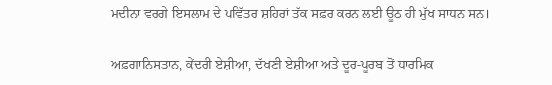ਮਦੀਨਾ ਵਰਗੇ ਇਸਲਾਮ ਦੇ ਪਵਿੱਤਰ ਸ਼ਹਿਰਾਂ ਤੱਕ ਸਫ਼ਰ ਕਰਨ ਲਈ ਊਠ ਹੀ ਮੁੱਖ ਸਾਧਨ ਸਨ।

ਅਫ਼ਗਾਨਿਸਤਾਨ, ਕੇਂਦਰੀ ਏਸ਼ੀਆ, ਦੱਖਣੀ ਏਸ਼ੀਆ ਅਤੇ ਦੂਰ-ਪੂਰਬ ਤੋਂ ਧਾਰਮਿਕ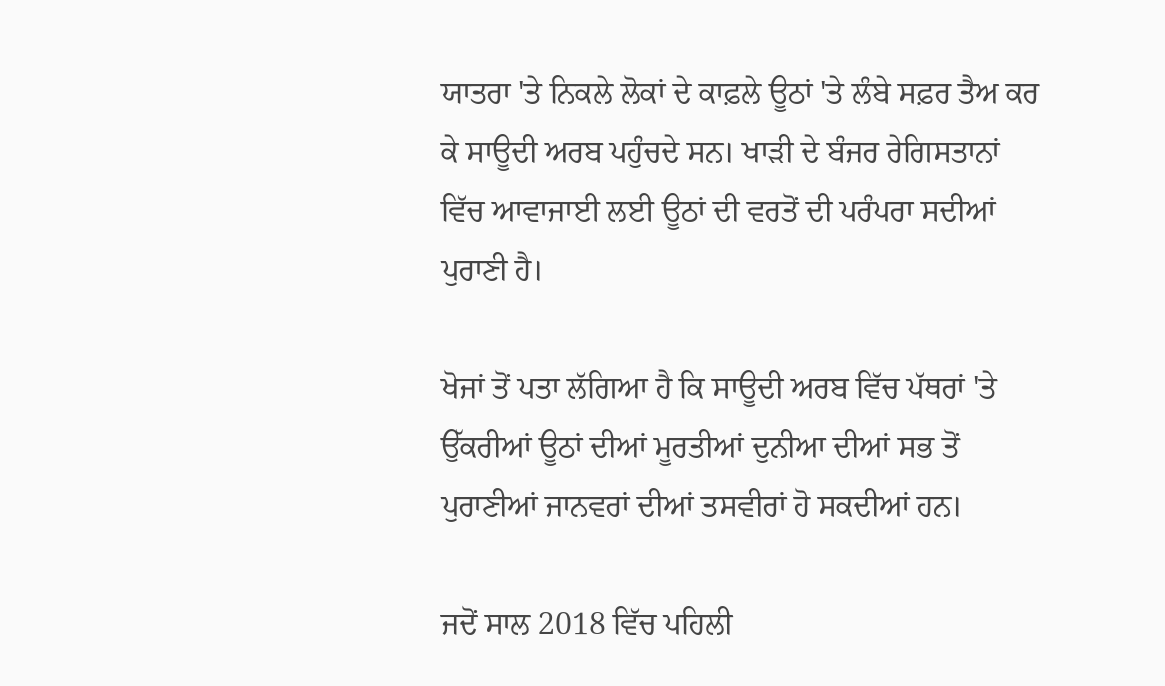ਯਾਤਰਾ 'ਤੇ ਨਿਕਲੇ ਲੋਕਾਂ ਦੇ ਕਾਫ਼ਲੇ ਊਠਾਂ 'ਤੇ ਲੰਬੇ ਸਫ਼ਰ ਤੈਅ ਕਰ ਕੇ ਸਾਊਦੀ ਅਰਬ ਪਹੁੰਚਦੇ ਸਨ। ਖਾੜੀ ਦੇ ਬੰਜਰ ਰੇਗਿਸਤਾਨਾਂ ਵਿੱਚ ਆਵਾਜਾਈ ਲਈ ਊਠਾਂ ਦੀ ਵਰਤੋਂ ਦੀ ਪਰੰਪਰਾ ਸਦੀਆਂ ਪੁਰਾਣੀ ਹੈ।

ਖੋਜਾਂ ਤੋਂ ਪਤਾ ਲੱਗਿਆ ਹੈ ਕਿ ਸਾਊਦੀ ਅਰਬ ਵਿੱਚ ਪੱਥਰਾਂ 'ਤੇ ਉੱਕਰੀਆਂ ਊਠਾਂ ਦੀਆਂ ਮੂਰਤੀਆਂ ਦੁਨੀਆ ਦੀਆਂ ਸਭ ਤੋਂ ਪੁਰਾਣੀਆਂ ਜਾਨਵਰਾਂ ਦੀਆਂ ਤਸਵੀਰਾਂ ਹੋ ਸਕਦੀਆਂ ਹਨ।

ਜਦੋਂ ਸਾਲ 2018 ਵਿੱਚ ਪਹਿਲੀ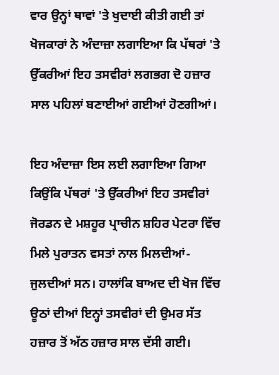ਵਾਰ ਉਨ੍ਹਾਂ ਥਾਵਾਂ 'ਤੇ ਖੁਦਾਈ ਕੀਤੀ ਗਈ ਤਾਂ ਖੋਜਕਾਰਾਂ ਨੇ ਅੰਦਾਜ਼ਾ ਲਗਾਇਆ ਕਿ ਪੱਥਰਾਂ 'ਤੇ ਉੱਕਰੀਆਂ ਇਹ ਤਸਵੀਰਾਂ ਲਗਭਗ ਦੋ ਹਜ਼ਾਰ ਸਾਲ ਪਹਿਲਾਂ ਬਣਾਈਆਂ ਗਈਆਂ ਹੋਣਗੀਆਂ।

ਇਹ ਅੰਦਾਜ਼ਾ ਇਸ ਲਈ ਲਗਾਇਆ ਗਿਆ ਕਿਉਂਕਿ ਪੱਥਰਾਂ 'ਤੇ ਉੱਕਰੀਆਂ ਇਹ ਤਸਵੀਰਾਂ ਜੋਰਡਨ ਦੇ ਮਸ਼ਹੂਰ ਪ੍ਰਾਚੀਨ ਸ਼ਹਿਰ ਪੇਟਰਾ ਵਿੱਚ ਮਿਲੇ ਪੁਰਾਤਨ ਵਸਤਾਂ ਨਾਲ ਮਿਲਦੀਆਂ-ਜੁਲਦੀਆਂ ਸਨ। ਹਾਲਾਂਕਿ ਬਾਅਦ ਦੀ ਖੋਜ ਵਿੱਚ ਊਠਾਂ ਦੀਆਂ ਇਨ੍ਹਾਂ ਤਸਵੀਰਾਂ ਦੀ ਉਮਰ ਸੱਤ ਹਜ਼ਾਰ ਤੋਂ ਅੱਠ ਹਜ਼ਾਰ ਸਾਲ ਦੱਸੀ ਗਈ।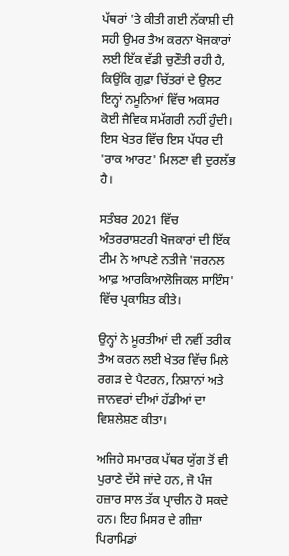ਪੱਥਰਾਂ 'ਤੇ ਕੀਤੀ ਗਈ ਨੱਕਾਸ਼ੀ ਦੀ ਸਹੀ ਉਮਰ ਤੈਅ ਕਰਨਾ ਖੋਜਕਾਰਾਂ ਲਈ ਇੱਕ ਵੱਡੀ ਚੁਣੌਤੀ ਰਹੀ ਹੈ, ਕਿਉਂਕਿ ਗੁਫ਼ਾ ਚਿੱਤਰਾਂ ਦੇ ਉਲਟ ਇਨ੍ਹਾਂ ਨਮੂਨਿਆਂ ਵਿੱਚ ਅਕਸਰ ਕੋਈ ਜੈਵਿਕ ਸਮੱਗਰੀ ਨਹੀਂ ਹੁੰਦੀ। ਇਸ ਖੇਤਰ ਵਿੱਚ ਇਸ ਪੱਧਰ ਦੀ 'ਰਾਕ ਆਰਟ' ਮਿਲਣਾ ਵੀ ਦੁਰਲੱਭ ਹੈ।

ਸਤੰਬਰ 2021 ਵਿੱਚ ਅੰਤਰਰਾਸ਼ਟਰੀ ਖੋਜਕਾਰਾਂ ਦੀ ਇੱਕ ਟੀਮ ਨੇ ਆਪਣੇ ਨਤੀਜੇ 'ਜਰਨਲ ਆਫ਼ ਆਰਕਿਆਲੋਜਿਕਲ ਸਾਇੰਸ' ਵਿੱਚ ਪ੍ਰਕਾਸ਼ਿਤ ਕੀਤੇ।

ਉਨ੍ਹਾਂ ਨੇ ਮੂਰਤੀਆਂ ਦੀ ਨਵੀਂ ਤਰੀਕ ਤੈਅ ਕਰਨ ਲਈ ਖੇਤਰ ਵਿੱਚ ਮਿਲੇ ਰਗੜ ਦੇ ਪੈਟਰਨ, ਨਿਸ਼ਾਨਾਂ ਅਤੇ ਜਾਨਵਰਾਂ ਦੀਆਂ ਹੱਡੀਆਂ ਦਾ ਵਿਸ਼ਲੇਸ਼ਣ ਕੀਤਾ।

ਅਜਿਹੇ ਸਮਾਰਕ ਪੱਥਰ ਯੁੱਗ ਤੋਂ ਵੀ ਪੁਰਾਣੇ ਦੱਸੇ ਜਾਂਦੇ ਹਨ, ਜੋ ਪੰਜ ਹਜ਼ਾਰ ਸਾਲ ਤੱਕ ਪ੍ਰਾਚੀਨ ਹੋ ਸਕਦੇ ਹਨ। ਇਹ ਮਿਸਰ ਦੇ ਗੀਜ਼ਾ ਪਿਰਾਮਿਡਾਂ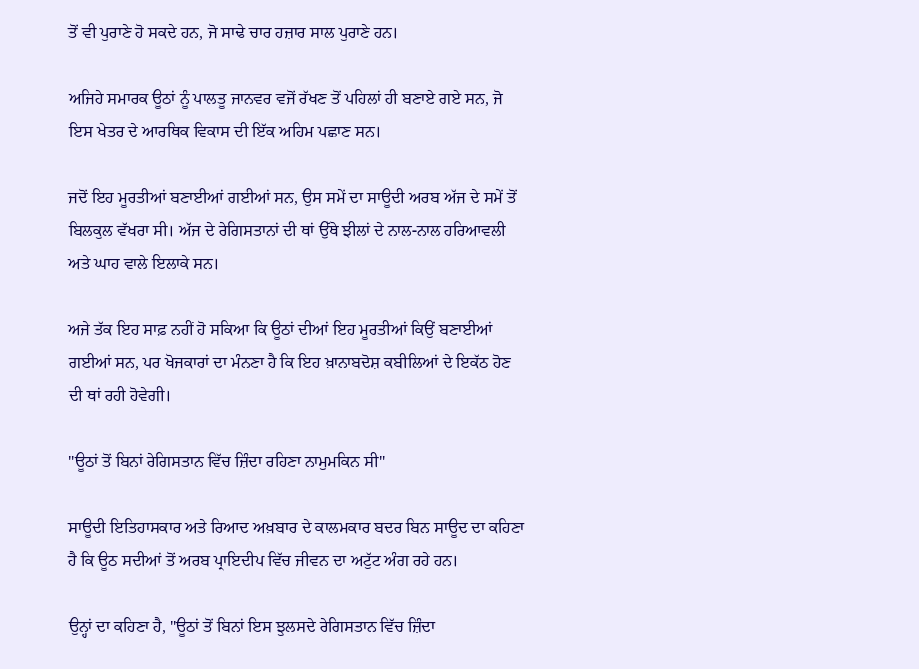ਤੋਂ ਵੀ ਪੁਰਾਣੇ ਹੋ ਸਕਦੇ ਹਨ, ਜੋ ਸਾਢੇ ਚਾਰ ਹਜ਼ਾਰ ਸਾਲ ਪੁਰਾਣੇ ਹਨ।

ਅਜਿਹੇ ਸਮਾਰਕ ਊਠਾਂ ਨੂੰ ਪਾਲਤੂ ਜਾਨਵਰ ਵਜੋਂ ਰੱਖਣ ਤੋਂ ਪਹਿਲਾਂ ਹੀ ਬਣਾਏ ਗਏ ਸਨ, ਜੋ ਇਸ ਖੇਤਰ ਦੇ ਆਰਥਿਕ ਵਿਕਾਸ ਦੀ ਇੱਕ ਅਹਿਮ ਪਛਾਣ ਸਨ।

ਜਦੋਂ ਇਹ ਮੂਰਤੀਆਂ ਬਣਾਈਆਂ ਗਈਆਂ ਸਨ, ਉਸ ਸਮੇਂ ਦਾ ਸਾਊਦੀ ਅਰਬ ਅੱਜ ਦੇ ਸਮੇਂ ਤੋਂ ਬਿਲਕੁਲ ਵੱਖਰਾ ਸੀ। ਅੱਜ ਦੇ ਰੇਗਿਸਤਾਨਾਂ ਦੀ ਥਾਂ ਉੱਥੇ ਝੀਲਾਂ ਦੇ ਨਾਲ-ਨਾਲ ਹਰਿਆਵਲੀ ਅਤੇ ਘਾਹ ਵਾਲੇ ਇਲਾਕੇ ਸਨ।

ਅਜੇ ਤੱਕ ਇਹ ਸਾਫ਼ ਨਹੀਂ ਹੋ ਸਕਿਆ ਕਿ ਊਠਾਂ ਦੀਆਂ ਇਹ ਮੂਰਤੀਆਂ ਕਿਉਂ ਬਣਾਈਆਂ ਗਈਆਂ ਸਨ, ਪਰ ਖੋਜਕਾਰਾਂ ਦਾ ਮੰਨਣਾ ਹੈ ਕਿ ਇਹ ਖ਼ਾਨਾਬਦੋਸ਼ ਕਬੀਲਿਆਂ ਦੇ ਇਕੱਠ ਹੋਣ ਦੀ ਥਾਂ ਰਹੀ ਹੋਵੇਗੀ।

"ਊਠਾਂ ਤੋਂ ਬਿਨਾਂ ਰੇਗਿਸਤਾਨ ਵਿੱਚ ਜ਼ਿੰਦਾ ਰਹਿਣਾ ਨਾਮੁਮਕਿਨ ਸੀ"

ਸਾਊਦੀ ਇਤਿਹਾਸਕਾਰ ਅਤੇ ਰਿਆਦ ਅਖ਼ਬਾਰ ਦੇ ਕਾਲਮਕਾਰ ਬਦਰ ਬਿਨ ਸਾਊਦ ਦਾ ਕਹਿਣਾ ਹੈ ਕਿ ਊਠ ਸਦੀਆਂ ਤੋਂ ਅਰਬ ਪ੍ਰਾਇਦੀਪ ਵਿੱਚ ਜੀਵਨ ਦਾ ਅਟੁੱਟ ਅੰਗ ਰਹੇ ਹਨ।

ਉਨ੍ਹਾਂ ਦਾ ਕਹਿਣਾ ਹੈ, "ਊਠਾਂ ਤੋਂ ਬਿਨਾਂ ਇਸ ਝੁਲਸਦੇ ਰੇਗਿਸਤਾਨ ਵਿੱਚ ਜ਼ਿੰਦਾ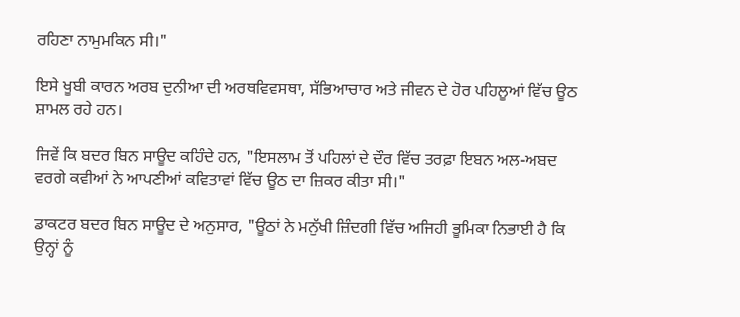ਰਹਿਣਾ ਨਾਮੁਮਕਿਨ ਸੀ।"

ਇਸੇ ਖੂਬੀ ਕਾਰਨ ਅਰਬ ਦੁਨੀਆ ਦੀ ਅਰਥਵਿਵਸਥਾ, ਸੱਭਿਆਚਾਰ ਅਤੇ ਜੀਵਨ ਦੇ ਹੋਰ ਪਹਿਲੂਆਂ ਵਿੱਚ ਊਠ ਸ਼ਾਮਲ ਰਹੇ ਹਨ।

ਜਿਵੇਂ ਕਿ ਬਦਰ ਬਿਨ ਸਾਊਦ ਕਹਿੰਦੇ ਹਨ, "ਇਸਲਾਮ ਤੋਂ ਪਹਿਲਾਂ ਦੇ ਦੌਰ ਵਿੱਚ ਤਰਫ਼ਾ ਇਬਨ ਅਲ-ਅਬਦ ਵਰਗੇ ਕਵੀਆਂ ਨੇ ਆਪਣੀਆਂ ਕਵਿਤਾਵਾਂ ਵਿੱਚ ਊਠ ਦਾ ਜ਼ਿਕਰ ਕੀਤਾ ਸੀ।"

ਡਾਕਟਰ ਬਦਰ ਬਿਨ ਸਾਊਦ ਦੇ ਅਨੁਸਾਰ, "ਊਠਾਂ ਨੇ ਮਨੁੱਖੀ ਜ਼ਿੰਦਗੀ ਵਿੱਚ ਅਜਿਹੀ ਭੂਮਿਕਾ ਨਿਭਾਈ ਹੈ ਕਿ ਉਨ੍ਹਾਂ ਨੂੰ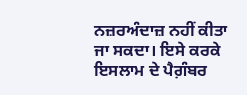ਨਜ਼ਰਅੰਦਾਜ਼ ਨਹੀਂ ਕੀਤਾ ਜਾ ਸਕਦਾ। ਇਸੇ ਕਰਕੇ ਇਸਲਾਮ ਦੇ ਪੈਗ਼ੰਬਰ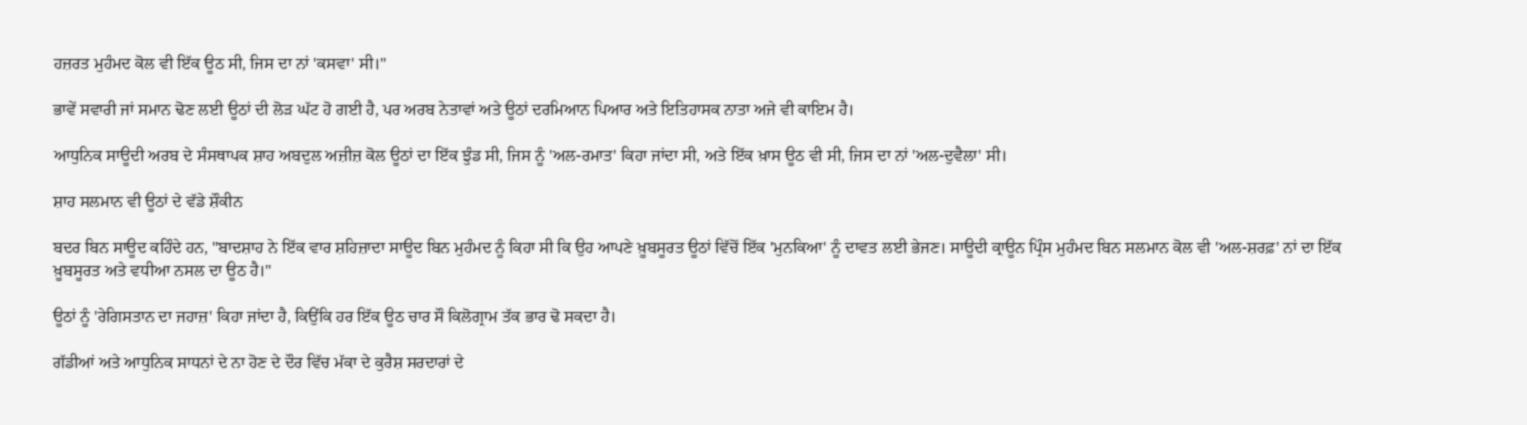ਹਜ਼ਰਤ ਮੁਹੰਮਦ ਕੋਲ ਵੀ ਇੱਕ ਊਠ ਸੀ, ਜਿਸ ਦਾ ਨਾਂ 'ਕਸਵਾ' ਸੀ।"

ਭਾਵੇਂ ਸਵਾਰੀ ਜਾਂ ਸਮਾਨ ਢੋਣ ਲਈ ਊਠਾਂ ਦੀ ਲੋੜ ਘੱਟ ਹੋ ਗਈ ਹੈ, ਪਰ ਅਰਬ ਨੇਤਾਵਾਂ ਅਤੇ ਊਠਾਂ ਦਰਮਿਆਨ ਪਿਆਰ ਅਤੇ ਇਤਿਹਾਸਕ ਨਾਤਾ ਅਜੇ ਵੀ ਕਾਇਮ ਹੈ।

ਆਧੁਨਿਕ ਸਾਊਦੀ ਅਰਬ ਦੇ ਸੰਸਥਾਪਕ ਸ਼ਾਹ ਅਬਦੁਲ ਅਜ਼ੀਜ਼ ਕੋਲ ਊਠਾਂ ਦਾ ਇੱਕ ਝੁੰਡ ਸੀ, ਜਿਸ ਨੂੰ 'ਅਲ-ਰਮਾਤ' ਕਿਹਾ ਜਾਂਦਾ ਸੀ, ਅਤੇ ਇੱਕ ਖ਼ਾਸ ਊਠ ਵੀ ਸੀ, ਜਿਸ ਦਾ ਨਾਂ 'ਅਲ-ਦੁਵੈਲਾ' ਸੀ।

ਸ਼ਾਹ ਸਲਮਾਨ ਵੀ ਊਠਾਂ ਦੇ ਵੱਡੇ ਸ਼ੌਕੀਨ

ਬਦਰ ਬਿਨ ਸਾਊਦ ਕਹਿੰਦੇ ਹਨ, "ਬਾਦਸ਼ਾਹ ਨੇ ਇੱਕ ਵਾਰ ਸ਼ਹਿਜ਼ਾਦਾ ਸਾਊਦ ਬਿਨ ਮੁਹੰਮਦ ਨੂੰ ਕਿਹਾ ਸੀ ਕਿ ਉਹ ਆਪਣੇ ਖ਼ੂਬਸੂਰਤ ਊਠਾਂ ਵਿੱਚੋਂ ਇੱਕ 'ਮੁਨਕਿਆ' ਨੂੰ ਦਾਵਤ ਲਈ ਭੇਜਣ। ਸਾਊਦੀ ਕ੍ਰਾਊਨ ਪ੍ਰਿੰਸ ਮੁਹੰਮਦ ਬਿਨ ਸਲਮਾਨ ਕੋਲ ਵੀ 'ਅਲ-ਸ਼ਰਫ਼' ਨਾਂ ਦਾ ਇੱਕ ਖ਼ੂਬਸੂਰਤ ਅਤੇ ਵਧੀਆ ਨਸਲ ਦਾ ਊਠ ਹੈ।"

ਊਠਾਂ ਨੂੰ 'ਰੇਗਿਸਤਾਨ ਦਾ ਜਹਾਜ਼' ਕਿਹਾ ਜਾਂਦਾ ਹੈ, ਕਿਉਂਕਿ ਹਰ ਇੱਕ ਊਠ ਚਾਰ ਸੌ ਕਿਲੋਗ੍ਰਾਮ ਤੱਕ ਭਾਰ ਢੋ ਸਕਦਾ ਹੈ।

ਗੱਡੀਆਂ ਅਤੇ ਆਧੁਨਿਕ ਸਾਧਨਾਂ ਦੇ ਨਾ ਹੋਣ ਦੇ ਦੌਰ ਵਿੱਚ ਮੱਕਾ ਦੇ ਕੁਰੈਸ਼ ਸਰਦਾਰਾਂ ਦੇ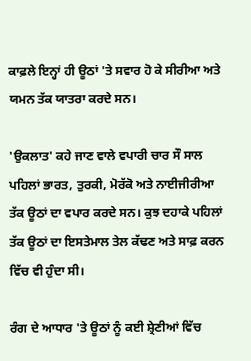ਕਾਫ਼ਲੇ ਇਨ੍ਹਾਂ ਹੀ ਊਠਾਂ 'ਤੇ ਸਵਾਰ ਹੋ ਕੇ ਸੀਰੀਆ ਅਤੇ ਯਮਨ ਤੱਕ ਯਾਤਰਾ ਕਰਦੇ ਸਨ।

'ਉਕਲਾਤ' ਕਹੇ ਜਾਣ ਵਾਲੇ ਵਪਾਰੀ ਚਾਰ ਸੌ ਸਾਲ ਪਹਿਲਾਂ ਭਾਰਤ, ਤੁਰਕੀ, ਮੋਰੱਕੋ ਅਤੇ ਨਾਈਜੀਰੀਆ ਤੱਕ ਊਠਾਂ ਦਾ ਵਪਾਰ ਕਰਦੇ ਸਨ। ਕੁਝ ਦਹਾਕੇ ਪਹਿਲਾਂ ਤੱਕ ਊਠਾਂ ਦਾ ਇਸਤੇਮਾਲ ਤੇਲ ਕੱਢਣ ਅਤੇ ਸਾਫ਼ ਕਰਨ ਵਿੱਚ ਵੀ ਹੁੰਦਾ ਸੀ।

ਰੰਗ ਦੇ ਆਧਾਰ 'ਤੇ ਊਠਾਂ ਨੂੰ ਕਈ ਸ਼੍ਰੇਣੀਆਂ ਵਿੱਚ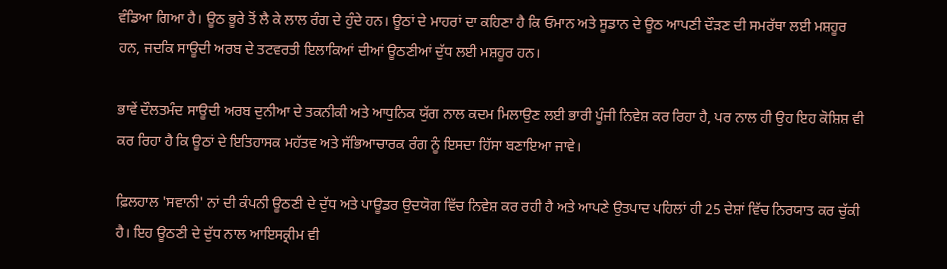ਵੰਡਿਆ ਗਿਆ ਹੈ। ਊਠ ਭੂਰੇ ਤੋਂ ਲੈ ਕੇ ਲਾਲ ਰੰਗ ਦੇ ਹੁੰਦੇ ਹਨ। ਊਠਾਂ ਦੇ ਮਾਹਰਾਂ ਦਾ ਕਹਿਣਾ ਹੈ ਕਿ ਓਮਾਨ ਅਤੇ ਸੂਡਾਨ ਦੇ ਊਠ ਆਪਣੀ ਦੌੜਣ ਦੀ ਸਮਰੱਥਾ ਲਈ ਮਸ਼ਹੂਰ ਹਨ, ਜਦਕਿ ਸਾਊਦੀ ਅਰਬ ਦੇ ਤਟਵਰਤੀ ਇਲਾਕਿਆਂ ਦੀਆਂ ਊਠਣੀਆਂ ਦੁੱਧ ਲਈ ਮਸ਼ਹੂਰ ਹਨ।

ਭਾਵੇਂ ਦੌਲਤਮੰਦ ਸਾਊਦੀ ਅਰਬ ਦੁਨੀਆ ਦੇ ਤਕਨੀਕੀ ਅਤੇ ਆਧੁਨਿਕ ਯੁੱਗ ਨਾਲ ਕਦਮ ਮਿਲਾਉਣ ਲਈ ਭਾਰੀ ਪੂੰਜੀ ਨਿਵੇਸ਼ ਕਰ ਰਿਹਾ ਹੈ, ਪਰ ਨਾਲ ਹੀ ਉਹ ਇਹ ਕੋਸ਼ਿਸ਼ ਵੀ ਕਰ ਰਿਹਾ ਹੈ ਕਿ ਊਠਾਂ ਦੇ ਇਤਿਹਾਸਕ ਮਹੱਤਵ ਅਤੇ ਸੱਭਿਆਚਾਰਕ ਰੰਗ ਨੂੰ ਇਸਦਾ ਹਿੱਸਾ ਬਣਾਇਆ ਜਾਵੇ।

ਫ਼ਿਲਹਾਲ 'ਸਵਾਨੀ' ਨਾਂ ਦੀ ਕੰਪਨੀ ਊਠਣੀ ਦੇ ਦੁੱਧ ਅਤੇ ਪਾਊਡਰ ਉਦਯੋਗ ਵਿੱਚ ਨਿਵੇਸ਼ ਕਰ ਰਹੀ ਹੈ ਅਤੇ ਆਪਣੇ ਉਤਪਾਦ ਪਹਿਲਾਂ ਹੀ 25 ਦੇਸ਼ਾਂ ਵਿੱਚ ਨਿਰਯਾਤ ਕਰ ਚੁੱਕੀ ਹੈ। ਇਹ ਊਠਣੀ ਦੇ ਦੁੱਧ ਨਾਲ ਆਇਸਕ੍ਰੀਮ ਵੀ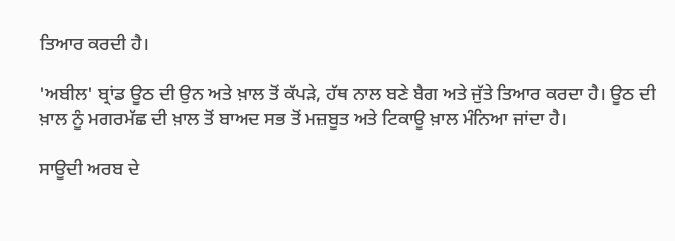ਤਿਆਰ ਕਰਦੀ ਹੈ।

'ਅਬੀਲ' ਬ੍ਰਾਂਡ ਊਠ ਦੀ ਉਨ ਅਤੇ ਖ਼ਾਲ ਤੋਂ ਕੱਪੜੇ, ਹੱਥ ਨਾਲ ਬਣੇ ਬੈਗ ਅਤੇ ਜੁੱਤੇ ਤਿਆਰ ਕਰਦਾ ਹੈ। ਊਠ ਦੀ ਖ਼ਾਲ ਨੂੰ ਮਗਰਮੱਛ ਦੀ ਖ਼ਾਲ ਤੋਂ ਬਾਅਦ ਸਭ ਤੋਂ ਮਜ਼ਬੂਤ ਅਤੇ ਟਿਕਾਊ ਖ਼ਾਲ ਮੰਨਿਆ ਜਾਂਦਾ ਹੈ।

ਸਾਊਦੀ ਅਰਬ ਦੇ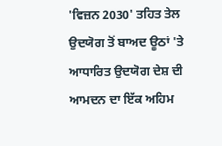'ਵਿਜ਼ਨ 2030' ਤਹਿਤ ਤੇਲ ਉਦਯੋਗ ਤੋਂ ਬਾਅਦ ਊਠਾਂ 'ਤੇ ਆਧਾਰਿਤ ਉਦਯੋਗ ਦੇਸ਼ ਦੀ ਆਮਦਨ ਦਾ ਇੱਕ ਅਹਿਮ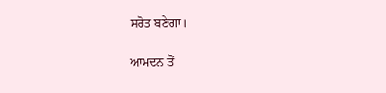ਸਰੋਤ ਬਣੇਗਾ।

ਆਮਦਨ ਤੋਂ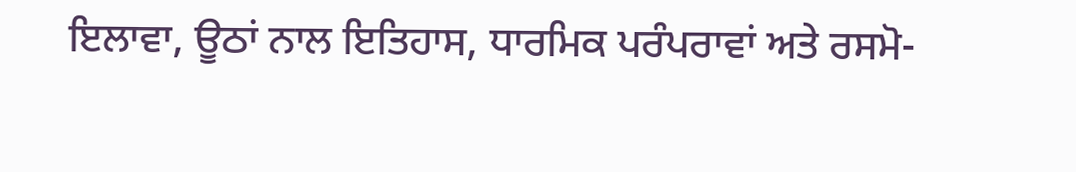ਇਲਾਵਾ, ਊਠਾਂ ਨਾਲ ਇਤਿਹਾਸ, ਧਾਰਮਿਕ ਪਰੰਪਰਾਵਾਂ ਅਤੇ ਰਸਮੋ-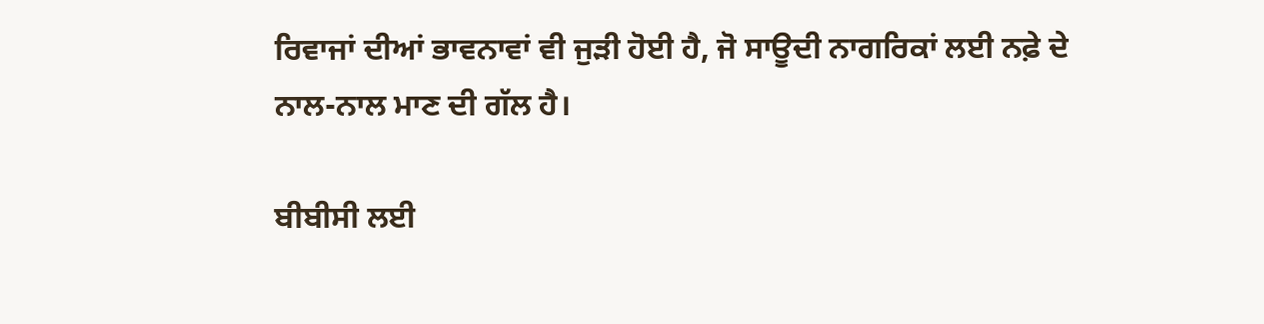ਰਿਵਾਜਾਂ ਦੀਆਂ ਭਾਵਨਾਵਾਂ ਵੀ ਜੁੜੀ ਹੋਈ ਹੈ, ਜੋ ਸਾਊਦੀ ਨਾਗਰਿਕਾਂ ਲਈ ਨਫ਼ੇ ਦੇ ਨਾਲ-ਨਾਲ ਮਾਣ ਦੀ ਗੱਲ ਹੈ।

ਬੀਬੀਸੀ ਲਈ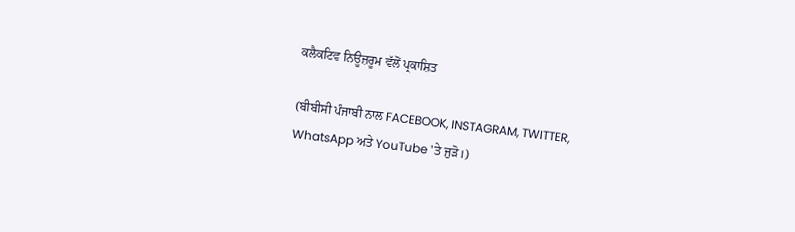ਕਲੈਕਟਿਵ ਨਿਊਜ਼ਰੂਮ ਵੱਲੋਂ ਪ੍ਰਕਾਸ਼ਿਤ

(ਬੀਬੀਸੀ ਪੰਜਾਬੀ ਨਾਲ FACEBOOK, INSTAGRAM, TWITTER, WhatsApp ਅਤੇ YouTube 'ਤੇ ਜੁੜੋ।)